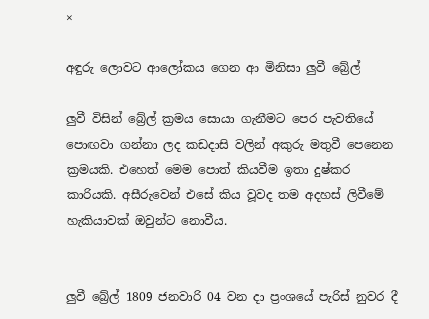×

අඳුරු ලොවට ආලෝකය ගෙන ආ මිනිසා ලුවී බ්‍රේල්

ලුවී විසින් බ්‍රේල් ක්‍රමය සොයා ගැනීමට පෙර පැවතියේ පොඟවා ගන්නා ලද කඩදාසි වලින් අකුරු මතුවී පෙනෙන ක්‍රමයකි. එහෙත් මෙම පොත් කියවීම ඉතා දුෂ්කර කාරියකි. අසීරුවෙන් එසේ කිය වූවද තම අදහස් ලිවීමේ හැකියාවක් ඔවුන්ට නොවීය.


ලුවී බ්‍රේල් 1809 ජනවාරි 04 වන දා ප්‍රංශයේ පැරිස් නුවර දී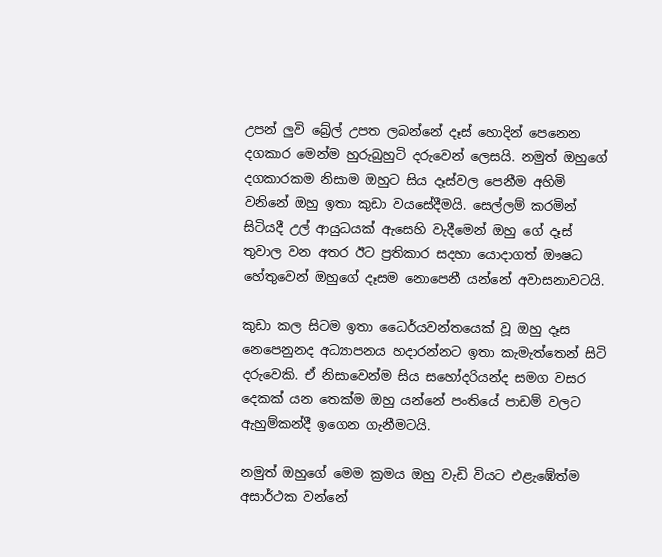උපන් ලුවි බ්‍රේල් උපත ලබන්නේ දෑස් හොදින් පෙනෙන දගකාර මෙන්ම හුරුබුහුටි දරුවෙන් ලෙසයි. නමුත් ඔහුගේ දගකාරකම නිසාම ඔහුට සිය දෑස්වල පෙනීම අහිමි වනිනේ ඔහු ඉතා කුඩා වයසේදීමයි. සෙල්ලම් කරමින් සිටියදී උල් ආයුධයක් ඇසෙහි වැදීමෙන් ඔහු ගේ දෑස් තුවාල වන අතර ඊට ප්‍රතිකාර සදහා යොදාගත් ඖෂධ හේතුවෙන් ඔහුගේ දෑසම නොපෙනී යන්නේ අවාසනාවටයි.

කුඩා කල සිටම ඉතා ධෛර්යවන්තයෙක් වූ ඔහු දෑස නෙපෙනුනද අධ්‍යාපනය හදාරන්නට ඉතා කැමැත්තෙන් සිටි දරුවෙකි. ඒ නිසාවෙන්ම සිය සහෝදරියන්ද සමග වසර දෙකක් යන තෙක්ම ඔහු යන්නේ පංතියේ පාඩම් වලට ඇහුම්කන්දී ඉගෙන ගැනීමටයි.

නමුත් ඔහුගේ මෙම ක්‍රමය ඔහු වැඩි වියට එළැඹේත්ම අසාර්ථක වන්නේ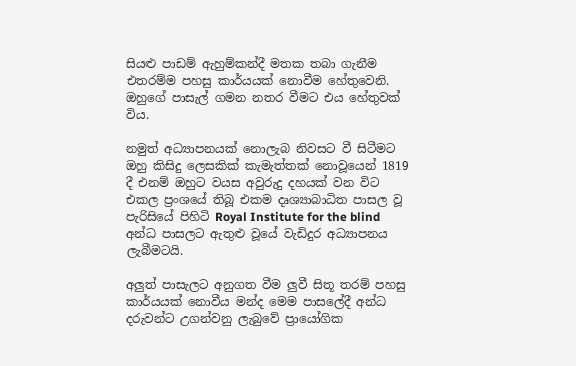සියළු පාඩම් ඇහුම්කන්දී මතක තබා ගැනීම එතරම්ම පහසු කාර්යයක් නොවීම හේතුවෙනි. ඔහුගේ පාසැල් ගමන නතර වීමට එය හේතුවක් විය.

නමුත් අධ්‍යාපනයක් නොලැබ නිවසට වී සිටීමට ඔහු කිසිදු ලෙසකික් කැමැත්තක් නොවූයෙන් 1819 දී එනම් ඔහුට වයස අවුරුදු දහයක් වන විට එකල ප්‍රංශයේ තිබූ එකම දෘශ්‍යාබාධිත පාසල වූ පැරිසියේ පිහිටි Royal Institute for the blind අන්ධ පාසලට ඇතුළු වූයේ වැඩිදුර අධ්‍යාපනය ලැබීමටයි.

අලුත් පාසැලට අනුගත වීම ලුවී සිතූ තරම් පහසු කාර්යයක් නොවීය මන්ද මෙම පාසලේදී අන්ධ දරුවන්ට උගන්වනු ලැබුවේ ප්‍රායෝගික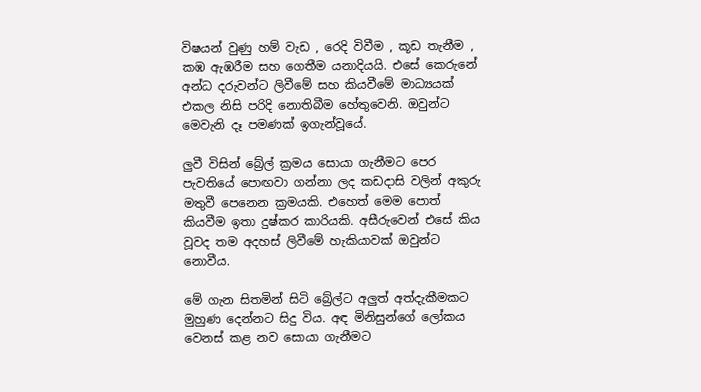විෂයන් වුණු හම් වැඩ , රෙදි විවීම , කූඩ තැනීම , කඹ ඇඹරීම සහ ගෙතීම යනාදියයි. එසේ කෙරුනේ අන්ධ දරුවන්ට ලිවීමේ සහ කියවීමේ මාධ්‍යයක් එකල නිසි පරිදි නොතිබීම හේතුවෙනි. ඔවුන්ට මෙවැනි දෑ පමණක් ඉගැන්වූයේ.

ලුවී විසින් බ්‍රේල් ක්‍රමය සොයා ගැනීමට පෙර පැවතියේ පොඟවා ගන්නා ලද කඩදාසි වලින් අකුරු මතුවී පෙනෙන ක්‍රමයකි. එහෙත් මෙම පොත් කියවීම ඉතා දුෂ්කර කාරියකි. අසීරුවෙන් එසේ කිය වූවද තම අදහස් ලිවීමේ හැකියාවක් ඔවුන්ට නොවීය.

මේ ගැන සිතමින් සිටි බ්‍රේල්ට අලුත් අත්දැකීමකට මුහුණ දෙන්නට සිදු විය. අඳ මිනිසුන්ගේ ලෝකය වෙනස් කළ නව සොයා ගැනීමට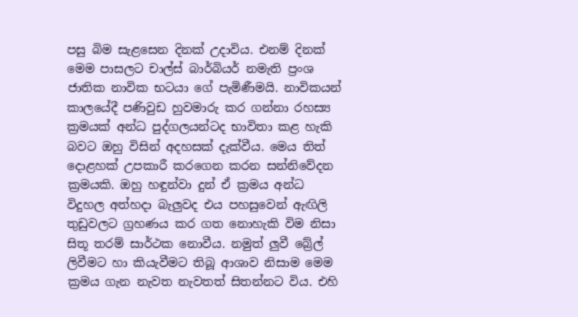පසු බිම සැළසෙන දිනක් උදාවිය. එනම් දිනක් මෙම පාසලට චාල්ස් බාර්බියර් නමැති ප්‍රංශ ජාතික නාවික භටයා ගේ පැමිණීමයි. නාවිකයන් කාලයේදී පණිවුඩ හුවමාරු කර ගන්නා රහස්‍ය ක්‍රමයක් අන්ධ පුද්ගලයන්ටද භාවිතා කළ හැකි බවට ඔහු විසින් අදහසක් දැක්වීය. මෙය තිත් දොළහක් උපකාරී කරගෙන කරන සන්නිවේදන ක්‍රමයකි. ඔහු හඳුන්වා දුන් ඒ ක්‍රමය අන්ධ විදුහල අත්හදා බැලුවද එය පහසුවෙන් ඇඟිලි තුඩුවලට ග්‍රහණය කර ගත නොහැකි විම නිසා සිතූ තරම් සාර්ථක නොවීය. නමුත් ලුවී බ්‍රේල් ලිවීමට හා කියැවීමට තිබූ ආශාව නිසාම මෙම ක්‍රමය ගැන නැවත නැවතත් සිතන්නට විය. එහි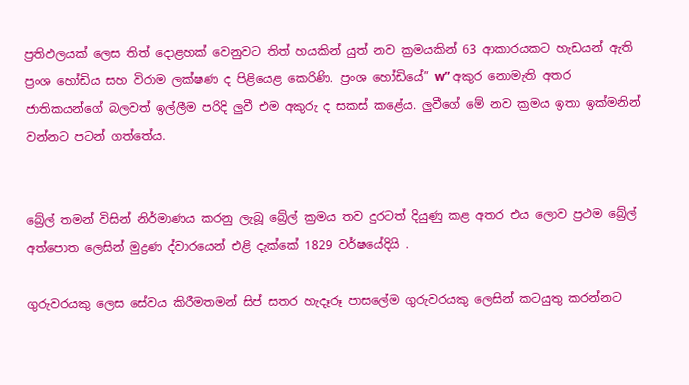ප්‍රතිඵලයක් ලෙස තිත් දොළහක් වෙනුවට තිත් හයකින් යුත් නව ක්‍රමයකින් 63 ආකාරයකට හැඩයන් ඇති ප්‍රංශ හෝඩිය සහ විරාම ලක්ෂණ ද පිළියෙළ කෙරිණි. ප්‍රංශ හෝඩියේ” w” අකුර නොමැති අතර ජාතිකයන්ගේ බලවත් ඉල්ලීම පරිදි ලුවී එම අකුරු ද සකස් කළේය. ලුවීගේ මේ නව ක්‍රමය ඉතා ඉක්මනින් වන්නට පටන් ගත්තේය.


බ්‍රේල් තමන් විසින් නිර්මාණය කරනු ලැබූ බ්‍රේල් ක්‍රමය තව දුරටත් දියුණු කළ අතර එය ලොව ප්‍රථම බ්‍රේල් අත්පොත ලෙසින් මුද්‍රණ ද්වාරයෙන් එළි දැක්කේ 1829 වර්ෂයේදියි .

ගුරුවරයකු ලෙස සේවය කිරීමතමන් සිප් සතර හැදෑරූ පාසලේම ගුරුවරයකු ලෙසින් කටයුතු කරන්නට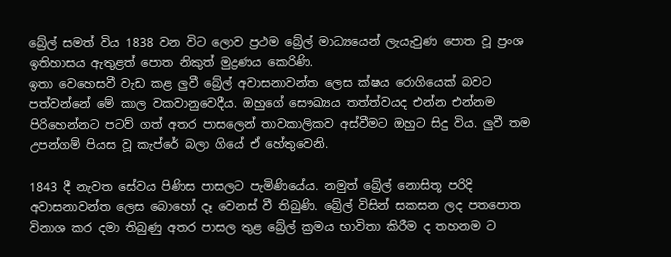බ්‍රේල් සමත් විය 1838 වන විට ලොව ප්‍රථම බ්‍රේල් මාධ්‍යයෙන් ලැයැවුණ පොත වූ ප්‍රංශ ඉතිහාසය ඇතුළත් පොත නිකුත් මුද්‍රණය කෙරිණි.
ඉතා වෙහෙසවී වැඩ කළ ලුවී බ්‍රේල් අවාසනාවන්ත ලෙස ක්ෂය රොගියෙක් බවට පත්වන්නේ මේ කාල වකවානුවෙදීය. ඔහුගේ සෞඛ්‍යය තත්ත්වයද එන්න එන්නම පිරිහෙන්නට පටව් ගත් අතර පාසලෙන් තාවකාලිකව අස්වීමට ඔහුට සිදු විය. ලුවී තම උපන්ගම් පියස වූ කැප්රේ බලා ගියේ ඒ හේතුවෙනි.

1843 දී නැවත සේවය පිණිස පාසලට පැමිණියේය. නමුත් බ්‍රේල් නොසිතූ පරිදි අවාසනාවන්ත ලෙස බොහෝ දෑ වෙනස් වී තිබුණි. බ්‍රේල් විසින් සකසන ලද පතපොත විනාශ කර දමා තිබුණු අතර පාසල තුළ බ්‍රේල් ක්‍රමය භාවිතා කිරීම ද තහනම ට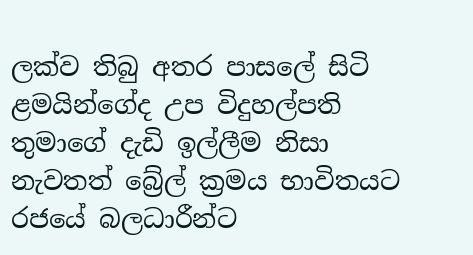ලක්ව තිබු අතර පාසලේ සිටි ළමයින්ගේද උප විදුහල්පති තුමාගේ දැඩි ඉල්ලීම නිසා නැවතත් බ්‍රේල් ක්‍රමය භාවිතයට රජයේ බලධාරීන්ට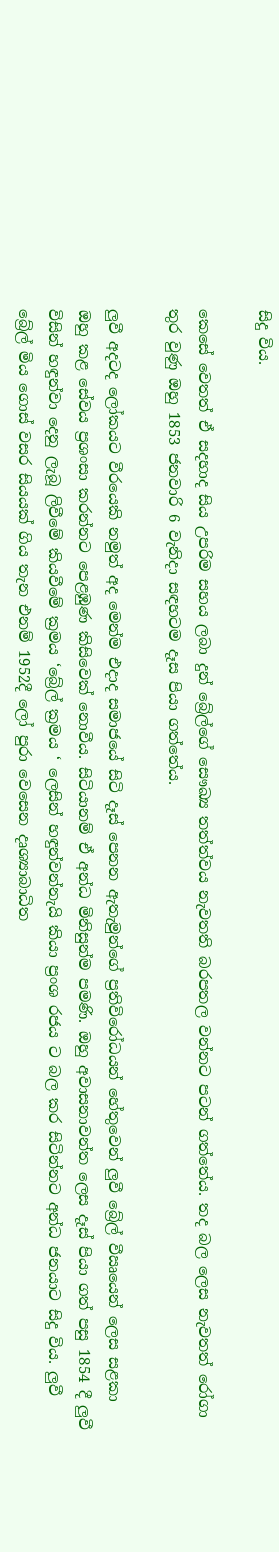සිදු විය.

කෙසේ වෙතත් ඒ සදහාද සිය උපරිම සහය ලබා දුන් බ්‍රේල්ගේ සෞඛ්‍ය තත්ත්වය නැවතති බරපතල වන්නට පටන් ගත්තේය. තද බල ලෙස නැවතත් රෝගා තුර වුණු ඔහු 1853 ජනවාරි 6 වැනිදා සඳහටම දෑස පියා ගත්තේය.

ලුවී අදටද ලෝකයට වීරයෙකි නමුත් අද මෙන්ම එදාද සමාජයේ සිටි දෑස් පෙනන ඇතැමුන්ගේ ප්‍රතිවිරෝධයන් හේතුවෙන් ලුවී බ්‍රේල් වීඍයෙන් ලෙස සළකා ඔහු කළ සේවය ප්‍රශංසා කරන්නට පෙළඹුණ කිසිවෙක් නොවීය. සිටියානම් ඒ අන්ධ මිනිසුන්ම පමණි. ඔහු අවාසනාවන්ත ලෙස දෑස් පියා ගත් පසු 1854 දී ලුවී විසින් හඳුන්වා දෙනු ලැබූ ලිවීමේ කියවීමේ ක්‍රමය ‘බ්‍රේල් ක්‍රමය ‘ ලෙසින් හඳුන්වන්නැයි කියා ප්‍රංශ රජය ට බල කර සිටින්නට අන්ධ ජනයාට සිදු විය. ලුවී බ්‍රේල් මිය ගොස් වසර සියයක් ගිය තැන එනම් 1952දී ලෝ පුරා වෙසෙන දෘශ්‍යාබාධිත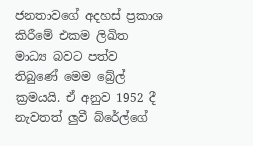ජනතාවගේ අදහස් ප්‍රකාශ කිරීමේ එකම ලිඛිත මාධ්‍ය බවට පත්ව තිබුණේ මෙම බ්‍රේල් ක්‍රමයයි. ඒ අනුව 1952 දී නැවතත් ලුවී බ්රේල්ගේ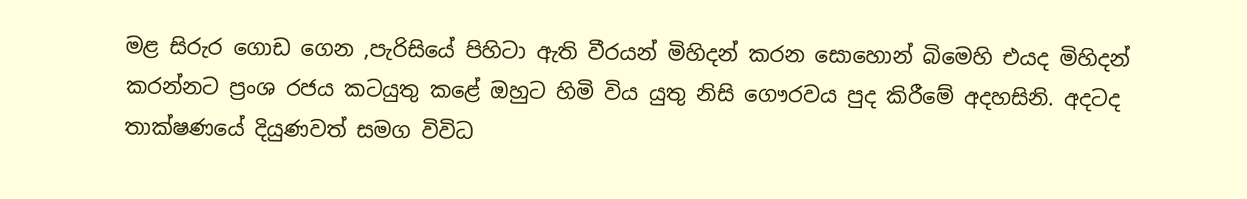මළ සිරුර ගොඩ ගෙන ,පැරිසියේ පිහිටා ඇති වීරයන් මිහිදන් කරන සොහොන් බිමෙහි එයද මිහිදන් කරන්නට ප්‍රංශ රජය කටයුතු කළේ ඔහුට හිමි විය යුතු නිසි ගෞරවය පුද කිරීමේ අදහසිනි. අදටද තාක්ෂණයේ දියුණවත් සමග විවිධ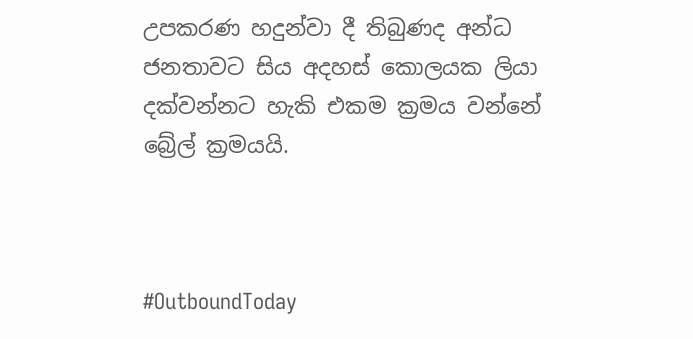උපකරණ හදුන්වා දී තිබුණද අන්ධ ජනතාවට සිය අදහස් කොලයක ලියා දක්වන්නට හැකි එකම ක්‍රමය වන්නේ බ්‍රේල් ක්‍රමයයි.



#OutboundToday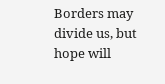Borders may divide us, but hope will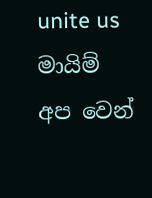unite us
මායිම් අප වෙන්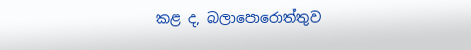කළ ද, බලාපොරොත්තුව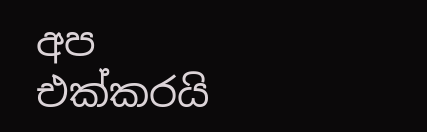අප එක්කරයි